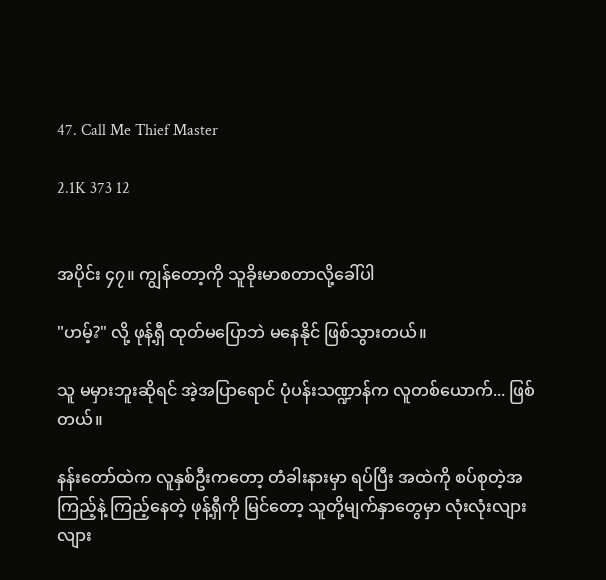47. Call Me Thief Master

2.1K 373 12


အပိုင်း ၄၇။ ကျွန်တော့ကို သူခိုးမာစတာလို့ခေါ်ပါ

"ဟမ့်?" လို့ ဖုန့်ရှီ ထုတ်မပြောဘဲ မနေနိုင် ဖြစ်သွားတယ်။

သူ မမှားဘူးဆိုရင် အဲ့အပြာရောင် ပုံပန်းသဏ္ဍာန်က လူတစ်ယောက်... ဖြစ်တယ်။

နန်းတော်ထဲက လူနှစ်ဦးကတော့ တံခါးနားမှာ ရပ်ပြီး အထဲကို စပ်စုတဲ့အကြည့်နဲ့ ကြည့်နေတဲ့ ဖုန့်ရှီကို မြင်တော့ သူတို့မျက်နှာတွေမှာ လုံးလုံးလျားလျား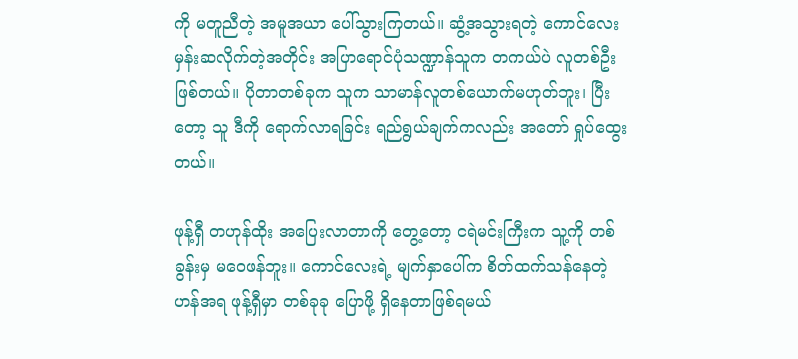ကို မတူညီတဲ့ အမူအယာ ပေါ်သွားကြတယ်။ ဆွံ့အသွားရတဲ့ ကောင်လေး မှန်းဆလိုက်တဲ့အတိုင်း အပြာရောင်ပုံသဏ္ဍာန်သူက တကယ်ပဲ လူတစ်ဦးဖြစ်တယ်။ ပိုတာတစ်ခုက သူက သာမာန်လူတစ်ယောက်မဟုတ်ဘူး၊ ပြီးတော့ သူ ဒီကို ရောက်လာရခြင်း ရည်ရွယ်ချက်ကလည်း အတော် ရှုပ်ထွေးတယ်။

ဖုန့်ရှီ တဟုန်ထိုး အပြေးလာတာကို တွေ့တော့ ငရဲမင်းကြီးက သူ့ကို တစ်ခွန်းမှ မဝေဖန်ဘူး။ ကောင်လေးရဲ့ မျက်နှာပေါ်က စိတ်ထက်သန်နေတဲ့ ဟန်အရ ဖုန့်ရှီမှာ တစ်ခုခု ပြောဖို့ ရှိနေတာဖြစ်ရမယ်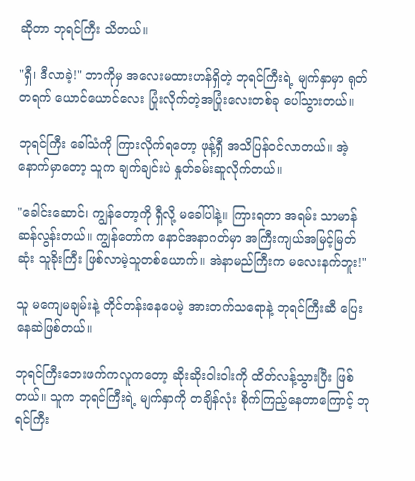ဆိုတာ ဘုရင်ကြီး သိတယ်။

"ရှီ၊ ဒီလာခဲ့!" ဘာကိုမှ အလေးမထားဟန်ရှိတဲ့ ဘုရင်ကြီးရဲ့ မျက်နှာမှာ ရုတ်တရက် ယောင်ယောင်လေး ပြုံးလိုက်တဲ့အပြုံးလေးတစ်ခု ပေါ်သွားတယ်။

ဘုရင်ကြီး ခေါ်သံကို ကြားလိုက်ရတော့ ဖုန့်ရှီ အသိပြန်ဝင်လာတယ်။ အဲ့နောက်မှာတော့ သူက ချက်ချင်းပဲ နှုတ်ခမ်းဆူလိုက်တယ်။

"ခေါင်းဆောင်၊ ကျွန်တော့ကို ရှီလို့ မခေါ်ပါနဲ့။ ကြားရတာ အရမ်း သာမာန်ဆန်လွန်းတယ်။ ကျွန်တော်က နောင်အနာဂတ်မှာ အကြီးကျယ်အမြင့်မြတ်ဆုံး သူခိုးကြီး ဖြစ်လာမဲ့သူတစ်ယောက်။ အဲနာမည်ကြီးက မလေးနက်ဘူး!"

သူ မကျေမချမ်းနဲ့ တိုင်တန်းနေပေမဲ့ အားတက်သရောနဲ့ ဘုရင်ကြီးဆီ ပြေးနေဆဲဖြစ်တယ်။

ဘုရင်ကြီးဘေးဖက်ကလူကတော့ ဆိုးဆိုးဝါးဝါးကို ထိတ်လန့်သွားပြီး ဖြစ်တယ်။ သူက ဘုရင်ကြီးရဲ့ မျက်နှာကို တချိန်လုံး စိုက်ကြည့်နေတာကြောင့် ဘုရင်ကြီး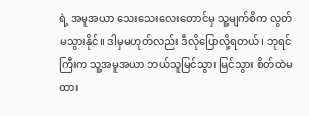ရဲ့ အမူအယာ သေးသေးလေးတောင်မှ သူ့မျက်စိက လွတ်မသွားနိုင်။ ဒါမှမဟုတ်လည်း ဒီလိုပြောလို့ရတယ်၊ ဘုရင်ကြီးက သူ့အမူအယာ ဘယ်သူမြင်သွား မြင်သွား စိတ်ထဲမထား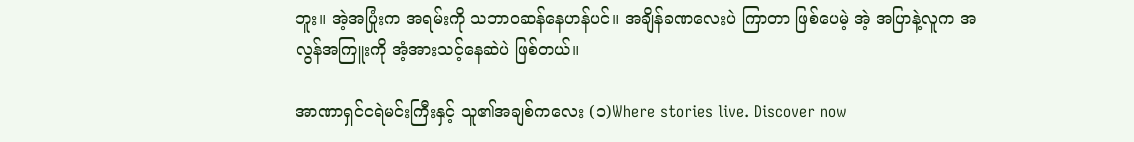ဘူး။ အဲ့အပြုံးက အရမ်းကို သဘာဝဆန်နေဟန်ပင်။ အချိန်ခဏလေးပဲ ကြာတာ ဖြစ်ပေမဲ့ အဲ့ အပြာနဲ့လူက အလွန်အကြူးကို အံ့အားသင့်နေဆဲပဲ ဖြစ်တယ်။

အာဏာရှင်ငရဲမင်းကြီးနှင့် သူ၏အချစ်ကလေး (၁)Where stories live. Discover now